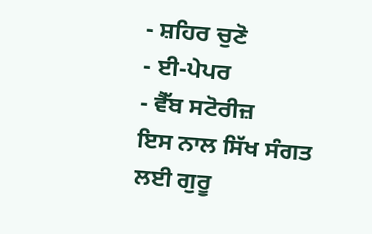- ਸ਼ਹਿਰ ਚੁਣੋ
- ਈ-ਪੇਪਰ
- ਵੈੱਬ ਸਟੋਰੀਜ਼
ਇਸ ਨਾਲ ਸਿੱਖ ਸੰਗਤ ਲਈ ਗੁਰੂ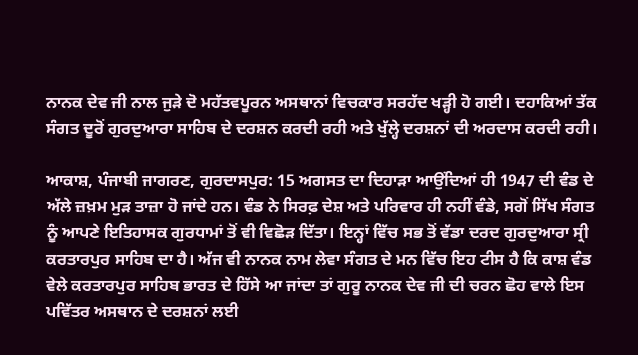ਨਾਨਕ ਦੇਵ ਜੀ ਨਾਲ ਜੁੜੇ ਦੋ ਮਹੱਤਵਪੂਰਨ ਅਸਥਾਨਾਂ ਵਿਚਕਾਰ ਸਰਹੱਦ ਖੜ੍ਹੀ ਹੋ ਗਈ। ਦਹਾਕਿਆਂ ਤੱਕ ਸੰਗਤ ਦੂਰੋਂ ਗੁਰਦੁਆਰਾ ਸਾਹਿਬ ਦੇ ਦਰਸ਼ਨ ਕਰਦੀ ਰਹੀ ਅਤੇ ਖੁੱਲ੍ਹੇ ਦਰਸ਼ਨਾਂ ਦੀ ਅਰਦਾਸ ਕਰਦੀ ਰਹੀ।

ਆਕਾਸ਼, ਪੰਜਾਬੀ ਜਾਗਰਣ, ਗੁਰਦਾਸਪੁਰ: 15 ਅਗਸਤ ਦਾ ਦਿਹਾੜਾ ਆਉਂਦਿਆਂ ਹੀ 1947 ਦੀ ਵੰਡ ਦੇ ਅੱਲੇ ਜ਼ਖ਼ਮ ਮੁੜ ਤਾਜ਼ਾ ਹੋ ਜਾਂਦੇ ਹਨ। ਵੰਡ ਨੇ ਸਿਰਫ਼ ਦੇਸ਼ ਅਤੇ ਪਰਿਵਾਰ ਹੀ ਨਹੀਂ ਵੰਡੇ, ਸਗੋਂ ਸਿੱਖ ਸੰਗਤ ਨੂੰ ਆਪਣੇ ਇਤਿਹਾਸਕ ਗੁਰਧਾਮਾਂ ਤੋਂ ਵੀ ਵਿਛੋੜ ਦਿੱਤਾ। ਇਨ੍ਹਾਂ ਵਿੱਚ ਸਭ ਤੋਂ ਵੱਡਾ ਦਰਦ ਗੁਰਦੁਆਰਾ ਸ੍ਰੀ ਕਰਤਾਰਪੁਰ ਸਾਹਿਬ ਦਾ ਹੈ। ਅੱਜ ਵੀ ਨਾਨਕ ਨਾਮ ਲੇਵਾ ਸੰਗਤ ਦੇ ਮਨ ਵਿੱਚ ਇਹ ਟੀਸ ਹੈ ਕਿ ਕਾਸ਼ ਵੰਡ ਵੇਲੇ ਕਰਤਾਰਪੁਰ ਸਾਹਿਬ ਭਾਰਤ ਦੇ ਹਿੱਸੇ ਆ ਜਾਂਦਾ ਤਾਂ ਗੁਰੂ ਨਾਨਕ ਦੇਵ ਜੀ ਦੀ ਚਰਨ ਛੋਹ ਵਾਲੇ ਇਸ ਪਵਿੱਤਰ ਅਸਥਾਨ ਦੇ ਦਰਸ਼ਨਾਂ ਲਈ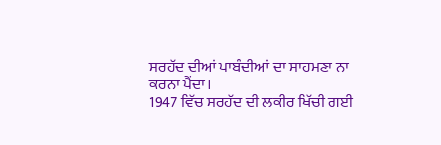ਸਰਹੱਦ ਦੀਆਂ ਪਾਬੰਦੀਆਂ ਦਾ ਸਾਹਮਣਾ ਨਾ ਕਰਨਾ ਪੈਂਦਾ।
1947 ਵਿੱਚ ਸਰਹੱਦ ਦੀ ਲਕੀਰ ਖਿੱਚੀ ਗਈ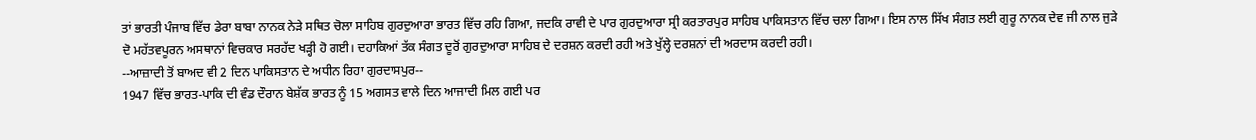ਤਾਂ ਭਾਰਤੀ ਪੰਜਾਬ ਵਿੱਚ ਡੇਰਾ ਬਾਬਾ ਨਾਨਕ ਨੇੜੇ ਸਥਿਤ ਚੋਲਾ ਸਾਹਿਬ ਗੁਰਦੁਆਰਾ ਭਾਰਤ ਵਿੱਚ ਰਹਿ ਗਿਆ, ਜਦਕਿ ਰਾਵੀ ਦੇ ਪਾਰ ਗੁਰਦੁਆਰਾ ਸ੍ਰੀ ਕਰਤਾਰਪੁਰ ਸਾਹਿਬ ਪਾਕਿਸਤਾਨ ਵਿੱਚ ਚਲਾ ਗਿਆ। ਇਸ ਨਾਲ ਸਿੱਖ ਸੰਗਤ ਲਈ ਗੁਰੂ ਨਾਨਕ ਦੇਵ ਜੀ ਨਾਲ ਜੁੜੇ ਦੋ ਮਹੱਤਵਪੂਰਨ ਅਸਥਾਨਾਂ ਵਿਚਕਾਰ ਸਰਹੱਦ ਖੜ੍ਹੀ ਹੋ ਗਈ। ਦਹਾਕਿਆਂ ਤੱਕ ਸੰਗਤ ਦੂਰੋਂ ਗੁਰਦੁਆਰਾ ਸਾਹਿਬ ਦੇ ਦਰਸ਼ਨ ਕਰਦੀ ਰਹੀ ਅਤੇ ਖੁੱਲ੍ਹੇ ਦਰਸ਼ਨਾਂ ਦੀ ਅਰਦਾਸ ਕਰਦੀ ਰਹੀ।
--ਆਜ਼ਾਦੀ ਤੋਂ ਬਾਅਦ ਵੀ 2 ਦਿਨ ਪਾਕਿਸਤਾਨ ਦੇ ਅਧੀਨ ਰਿਹਾ ਗੁਰਦਾਸਪੁਰ--
1947 ਵਿੱਚ ਭਾਰਤ-ਪਾਕਿ ਦੀ ਵੰਡ ਦੌਰਾਨ ਬੇਸ਼ੱਕ ਭਾਰਤ ਨੂੰ 15 ਅਗਸਤ ਵਾਲੇ ਦਿਨ ਆਜਾਦੀ ਮਿਲ ਗਈ ਪਰ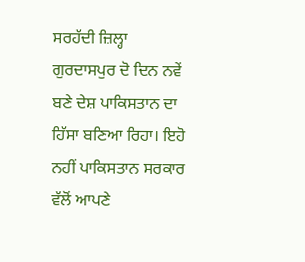ਸਰਹੱਦੀ ਜ਼ਿਲ੍ਹਾ ਗੁਰਦਾਸਪੁਰ ਦੋ ਦਿਨ ਨਵੇਂ ਬਣੇ ਦੇਸ਼ ਪਾਕਿਸਤਾਨ ਦਾ ਹਿੱਸਾ ਬਣਿਆ ਰਿਹਾ। ਇਹੋ ਨਹੀਂ ਪਾਕਿਸਤਾਨ ਸਰਕਾਰ ਵੱਲੋਂ ਆਪਣੇ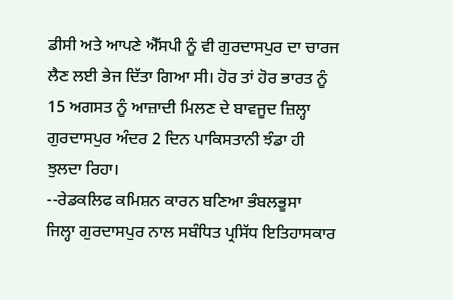ਡੀਸੀ ਅਤੇ ਆਪਣੇ ਐੱਸਪੀ ਨੂੰ ਵੀ ਗੁਰਦਾਸਪੁਰ ਦਾ ਚਾਰਜ ਲੈਣ ਲਈ ਭੇਜ ਦਿੱਤਾ ਗਿਆ ਸੀ। ਹੋਰ ਤਾਂ ਹੋਰ ਭਾਰਤ ਨੂੰ 15 ਅਗਸਤ ਨੂੰ ਆਜ਼ਾਦੀ ਮਿਲਣ ਦੇ ਬਾਵਜੂਦ ਜ਼ਿਲ੍ਹਾ ਗੁਰਦਾਸਪੁਰ ਅੰਦਰ 2 ਦਿਨ ਪਾਕਿਸਤਾਨੀ ਝੰਡਾ ਹੀ ਝੁਲਦਾ ਰਿਹਾ।
--ਰੇਡਕਲਿਫ ਕਮਿਸ਼ਨ ਕਾਰਨ ਬਣਿਆ ਭੰਬਲਭੂਸਾ
ਜਿਲ੍ਹਾ ਗੁਰਦਾਸਪੁਰ ਨਾਲ ਸਬੰਧਿਤ ਪ੍ਰਸਿੱਧ ਇਤਿਹਾਸਕਾਰ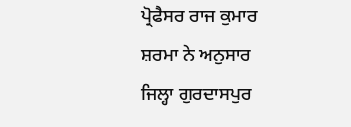ਪ੍ਰੋਫੈਸਰ ਰਾਜ ਕੁਮਾਰ ਸ਼ਰਮਾ ਨੇ ਅਨੁਸਾਰ ਜਿਲ੍ਹਾ ਗੁਰਦਾਸਪੁਰ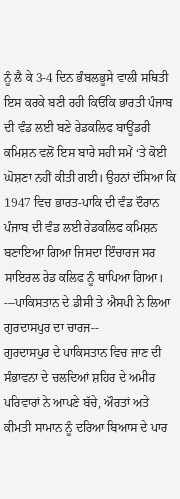ਨੂੰ ਲੈ ਕੇ 3-4 ਦਿਨ ਭੰਬਲਭੂਸੇ ਵਾਲੀ ਸਥਿਤੀ ਇਸ ਕਰਕੇ ਬਣੀ ਰਹੀ ਕਿਓਂਕਿ ਭਾਰਤੀ ਪੰਜਾਬ ਦੀ ਵੰਡ ਲਈ ਬਣੇ ਰੇਡਕਲਿਫ ਬਾਊਂਡਰੀ ਕਮਿਸ਼ਨ ਵਲੋਂ ਇਸ ਬਾਰੇ ਸਹੀ ਸਮੇਂ ‘ਤੇ ਕੋਈ ਘੋਸ਼ਣਾ ਨਹੀਂ ਕੀਤੀ ਗਈ। ਉਹਨਾਂ ਦੱਸਿਆ ਕਿ 1947 ਵਿਚ ਭਾਰਤ-ਪਾਕਿ ਦੀ ਵੰਡ ਦੌਰਾਨ ਪੰਜਾਬ ਦੀ ਵੰਡ ਲਈ ਰੇਡਕਲਿਫ ਕਮਿਸ਼ਨ ਬਣਾਇਆ ਗਿਆ ਜਿਸਦਾ ਇੰਚਾਰਜ ਸਰ ਸਾਇਰਲ ਰੇਡ ਕਲਿਫ ਨੂੰ ਥਾਪਿਆ ਗਿਆ।
---ਪਾਕਿਸਤਾਨ ਦੇ ਡੀਸੀ ਤੇ ਐਸਪੀ ਨੇ ਲਿਆ ਗੁਰਦਾਸਪੁਰ ਦਾ ਚਾਰਜ--
ਗੁਰਦਾਸਪੁਰ ਦੇ ਪਾਕਿਸਤਾਨ ਵਿਚ ਜਾਣ ਦੀ ਸੰਭਾਵਨਾ ਦੇ ਚਲਦਿਆਂ ਸ਼ਹਿਰ ਦੇ ਅਮੀਰ ਪਰਿਵਾਰਾਂ ਨੇ ਆਪਣੇ ਬੱਚੇ, ਔਰਤਾਂ ਅਤੇ ਕੀਮਤੀ ਸਾਮਾਨ ਨੂੰ ਦਰਿਆ ਬਿਆਸ ਦੇ ਪਾਰ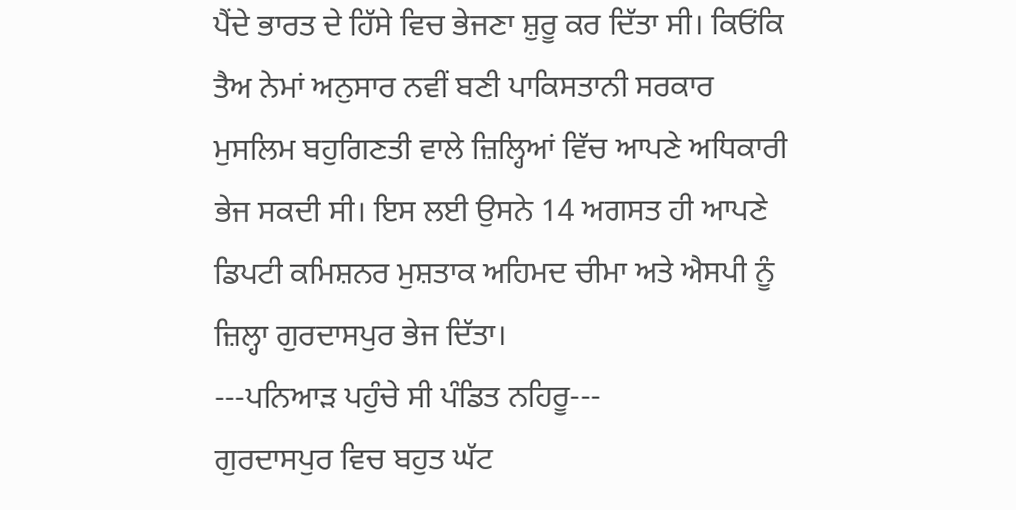ਪੈਂਦੇ ਭਾਰਤ ਦੇ ਹਿੱਸੇ ਵਿਚ ਭੇਜਣਾ ਸ਼ੁਰੂ ਕਰ ਦਿੱਤਾ ਸੀ। ਕਿਓਂਕਿ ਤੈਅ ਨੇਮਾਂ ਅਨੁਸਾਰ ਨਵੀਂ ਬਣੀ ਪਾਕਿਸਤਾਨੀ ਸਰਕਾਰ ਮੁਸਲਿਮ ਬਹੁਗਿਣਤੀ ਵਾਲੇ ਜ਼ਿਲ੍ਹਿਆਂ ਵਿੱਚ ਆਪਣੇ ਅਧਿਕਾਰੀ ਭੇਜ ਸਕਦੀ ਸੀ। ਇਸ ਲਈ ਉਸਨੇ 14 ਅਗਸਤ ਹੀ ਆਪਣੇ ਡਿਪਟੀ ਕਮਿਸ਼ਨਰ ਮੁਸ਼ਤਾਕ ਅਹਿਮਦ ਚੀਮਾ ਅਤੇ ਐਸਪੀ ਨੂੰ ਜ਼ਿਲ੍ਹਾ ਗੁਰਦਾਸਪੁਰ ਭੇਜ ਦਿੱਤਾ।
---ਪਨਿਆੜ ਪਹੁੰਚੇ ਸੀ ਪੰਡਿਤ ਨਹਿਰੂ---
ਗੁਰਦਾਸਪੁਰ ਵਿਚ ਬਹੁਤ ਘੱਟ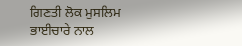ਗਿਣਤੀ ਲੋਕ ਮੁਸਲਿਮ ਭਾਈਚਾਰੇ ਨਾਲ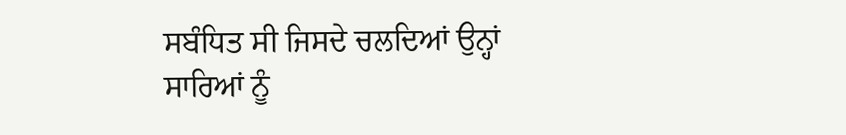ਸਬੰਧਿਤ ਸੀ ਜਿਸਦੇ ਚਲਦਿਆਂ ਉਨ੍ਹਾਂ ਸਾਰਿਆਂ ਨੂੰ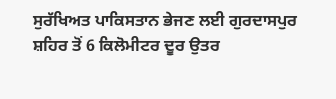ਸੁਰੱਖਿਅਤ ਪਾਕਿਸਤਾਨ ਭੇਜਣ ਲਈ ਗੁਰਦਾਸਪੁਰ ਸ਼ਹਿਰ ਤੋਂ 6 ਕਿਲੋਮੀਟਰ ਦੂਰ ਉਤਰ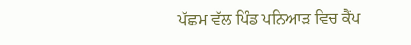ਪੱਛਮ ਵੱਲ ਪਿੰਡ ਪਨਿਆੜ ਵਿਚ ਕੈਂਪ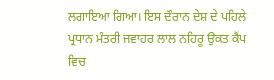ਲਗਾਇਆ ਗਿਆ। ਇਸ ਦੌਰਾਨ ਦੇਸ਼ ਦੇ ਪਹਿਲੇ ਪ੍ਰਧਾਨ ਮੰਤਰੀ ਜਵਾਹਰ ਲਾਲ ਨਹਿਰੂ ਉਕਤ ਕੈਂਪ ਵਿਚ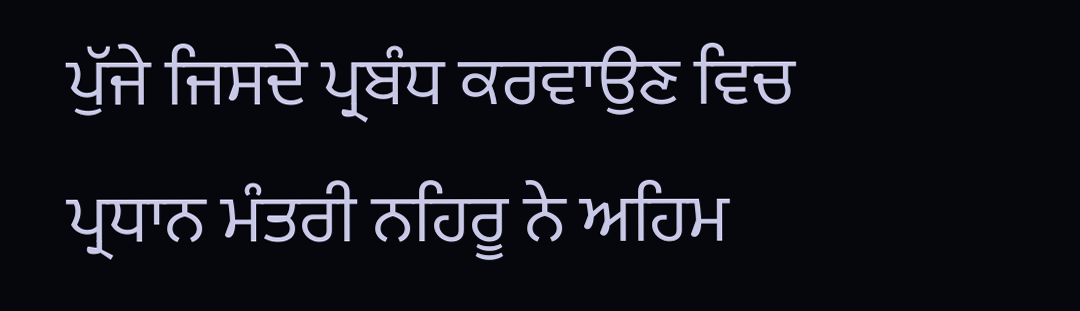ਪੁੱਜੇ ਜਿਸਦੇ ਪ੍ਰਬੰਧ ਕਰਵਾਉਣ ਵਿਚ ਪ੍ਰਧਾਨ ਮੰਤਰੀ ਨਹਿਰੂ ਨੇ ਅਹਿਮ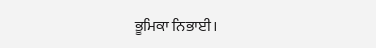ਭੂਮਿਕਾ ਨਿਭਾਈ।